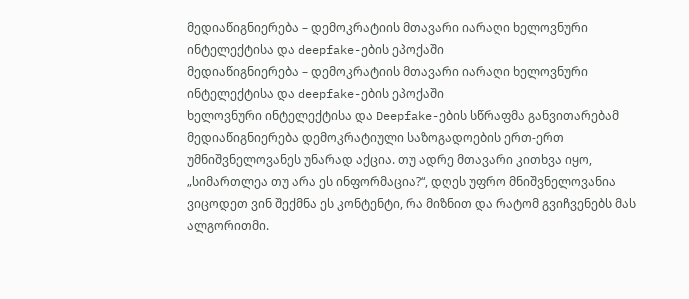მედიაწიგნიერება – დემოკრატიის მთავარი იარაღი ხელოვნური ინტელექტისა და deepfake-ების ეპოქაში
მედიაწიგნიერება – დემოკრატიის მთავარი იარაღი ხელოვნური ინტელექტისა და deepfake-ების ეპოქაში
ხელოვნური ინტელექტისა და Deepfake-ების სწრაფმა განვითარებამ მედიაწიგნიერება დემოკრატიული საზოგადოების ერთ-ერთ უმნიშვნელოვანეს უნარად აქცია. თუ ადრე მთავარი კითხვა იყო, „სიმართლეა თუ არა ეს ინფორმაცია?“, დღეს უფრო მნიშვნელოვანია ვიცოდეთ ვინ შექმნა ეს კონტენტი, რა მიზნით და რატომ გვიჩვენებს მას ალგორითმი.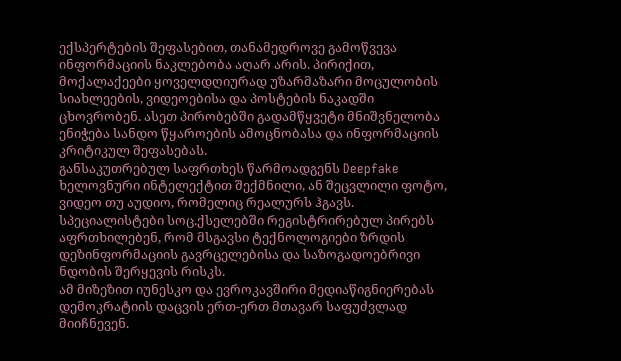ექსპერტების შეფასებით, თანამედროვე გამოწვევა ინფორმაციის ნაკლებობა აღარ არის. პირიქით, მოქალაქეები ყოველდღიურად უზარმაზარი მოცულობის სიახლეების, ვიდეოებისა და პოსტების ნაკადში ცხოვრობენ. ასეთ პირობებში გადამწყვეტი მნიშვნელობა ენიჭება სანდო წყაროების ამოცნობასა და ინფორმაციის კრიტიკულ შეფასებას.
განსაკუთრებულ საფრთხეს წარმოადგენს Deepfake ხელოვნური ინტელექტით შექმნილი, ან შეცვლილი ფოტო, ვიდეო თუ აუდიო, რომელიც რეალურს ჰგავს. სპეციალისტები სოც.ქსელებში რეგისტრირებულ პირებს აფრთხილებენ, რომ მსგავსი ტექნოლოგიები ზრდის დეზინფორმაციის გავრცელებისა და საზოგადოებრივი ნდობის შერყევის რისკს.
ამ მიზეზით იუნესკო და ევროკავშირი მედიაწიგნიერებას დემოკრატიის დაცვის ერთ-ერთ მთავარ საფუძვლად მიიჩნევენ.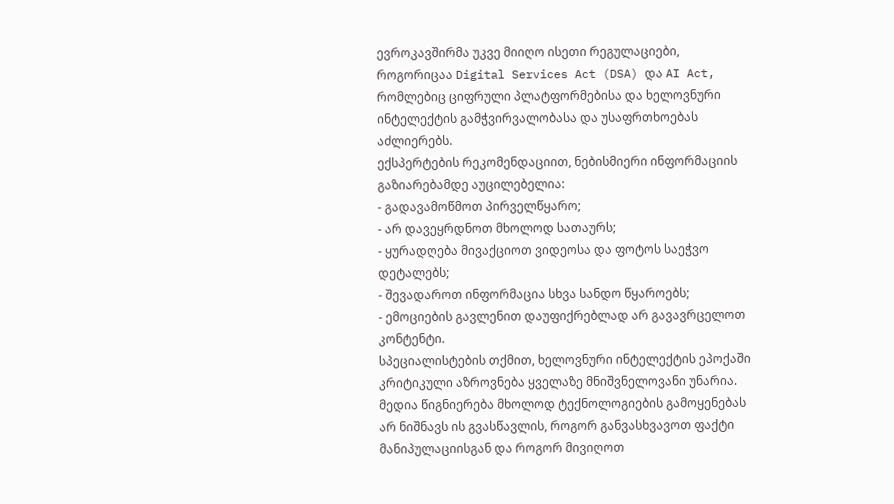ევროკავშირმა უკვე მიიღო ისეთი რეგულაციები, როგორიცაა Digital Services Act (DSA) და AI Act, რომლებიც ციფრული პლატფორმებისა და ხელოვნური ინტელექტის გამჭვირვალობასა და უსაფრთხოებას აძლიერებს.
ექსპერტების რეკომენდაციით, ნებისმიერი ინფორმაციის გაზიარებამდე აუცილებელია:
- გადავამოწმოთ პირველწყარო;
- არ დავეყრდნოთ მხოლოდ სათაურს;
- ყურადღება მივაქციოთ ვიდეოსა და ფოტოს საეჭვო დეტალებს;
- შევადაროთ ინფორმაცია სხვა სანდო წყაროებს;
- ემოციების გავლენით დაუფიქრებლად არ გავავრცელოთ კონტენტი.
სპეციალისტების თქმით, ხელოვნური ინტელექტის ეპოქაში კრიტიკული აზროვნება ყველაზე მნიშვნელოვანი უნარია. მედია წიგნიერება მხოლოდ ტექნოლოგიების გამოყენებას არ ნიშნავს ის გვასწავლის, როგორ განვასხვავოთ ფაქტი მანიპულაციისგან და როგორ მივიღოთ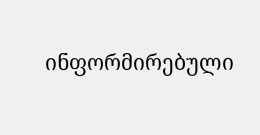ინფორმირებული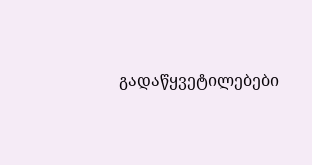გადაწყვეტილებები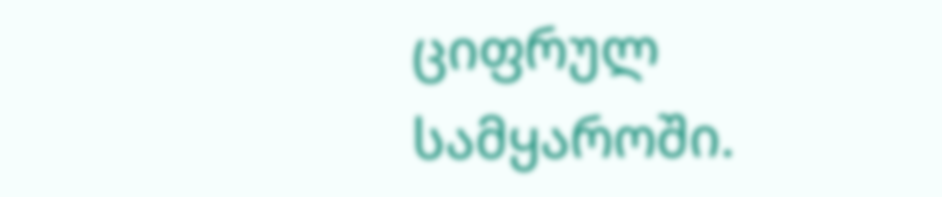ციფრულ სამყაროში.